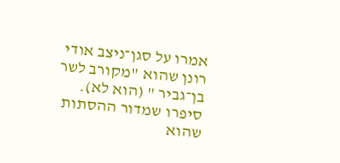אמרו על סגן־ניצב אודי רונן שהוא "מקורב לשר בן־גביר " (הוא לא). סיפרו שמדור ההסתות שהוא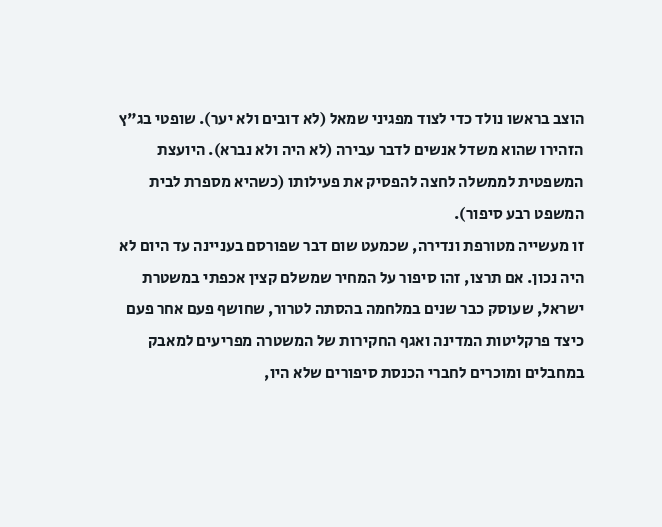הוצב בראשו נולד כדי לצוד מפגיני שמאל (לא דובים ולא יער). שופטי בג"ץ הזהירו שהוא משדל אנשים לדבר עבירה (לא היה ולא נברא). היועצת המשפטית לממשלה לחצה להפסיק את פעילותו (כשהיא מספרת לבית המשפט רבע סיפור).
זו מעשייה מטורפת ונדירה, שכמעט שום דבר שפורסם בעניינה עד היום לא היה נכון. אם תרצו, זהו סיפור על המחיר שמשלם קצין אכפתי במשטרת ישראל, שעוסק כבר שנים במלחמה בהסתה לטרור, שחושף פעם אחר פעם כיצד פרקליטות המדינה ואגף החקירות של המשטרה מפריעים למאבק במחבלים ומוכרים לחברי הכנסת סיפורים שלא היו,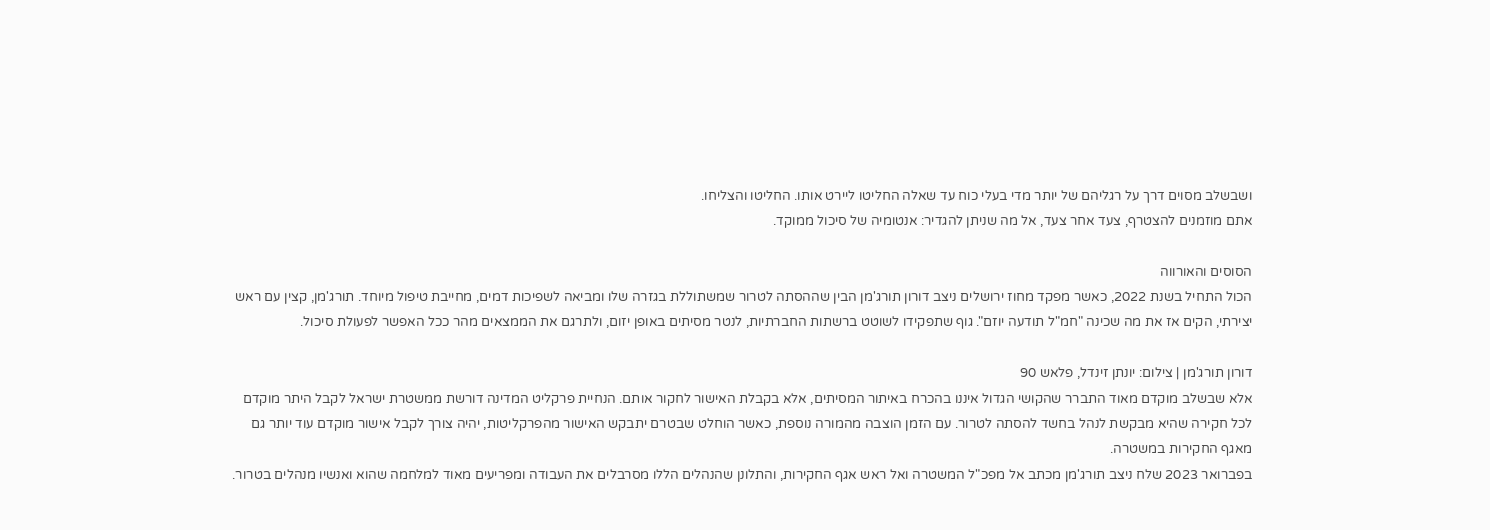ושבשלב מסוים דרך על רגליהם של יותר מדי בעלי כוח עד שאלה החליטו ליירט אותו. החליטו והצליחו.
אתם מוזמנים להצטרף, צעד אחר צעד, אל מה שניתן להגדיר: אנטומיה של סיכול ממוקד.

הסוסים והאורווה
הכול התחיל בשנת 2022, כאשר מפקד מחוז ירושלים ניצב דורון תורג'מן הבין שההסתה לטרור שמשתוללת בגזרה שלו ומביאה לשפיכות דמים, מחייבת טיפול מיוחד. תורג'מן, קצין עם ראש יצירתי, הקים אז את מה שכינה "חמ"ל תודעה יוזם". גוף שתפקידו לשוטט ברשתות החברתיות, לנטר מסיתים באופן יזום, ולתרגם את הממצאים מהר ככל האפשר לפעולת סיכול.

דורון תורג'מן | צילום: יונתן זינדל, פלאש 90
אלא שבשלב מוקדם מאוד התברר שהקושי הגדול איננו בהכרח באיתור המסיתים, אלא בקבלת האישור לחקור אותם. הנחיית פרקליט המדינה דורשת ממשטרת ישראל לקבל היתר מוקדם לכל חקירה שהיא מבקשת לנהל בחשד להסתה לטרור. עם הזמן הוצבה מהמורה נוספת, כאשר הוחלט שבטרם יתבקש האישור מהפרקליטות, יהיה צורך לקבל אישור מוקדם עוד יותר גם מאגף החקירות במשטרה.
בפברואר 2023 שלח ניצב תורג'מן מכתב אל מפכ"ל המשטרה ואל ראש אגף החקירות, והתלונן שהנהלים הללו מסרבלים את העבודה ומפריעים מאוד למלחמה שהוא ואנשיו מנהלים בטרור.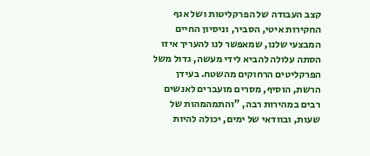קצב העבודה של הפרקליטות ושל אגף החקירות איטי, הסביר, וניסיון החיים המבצעי שלנו, שמאפשר לנו להעריך איזו הסתה עלולה להביא לידי מעשה, גדול משל הפרקליטים הרחוקים מהשטח. בעידן הרשת, הוסיף, מסרים מועברים לאנשים רבים במהירות רבה, "והתמהמהות של שעות, ובוודאי של ימים, יכולה להיות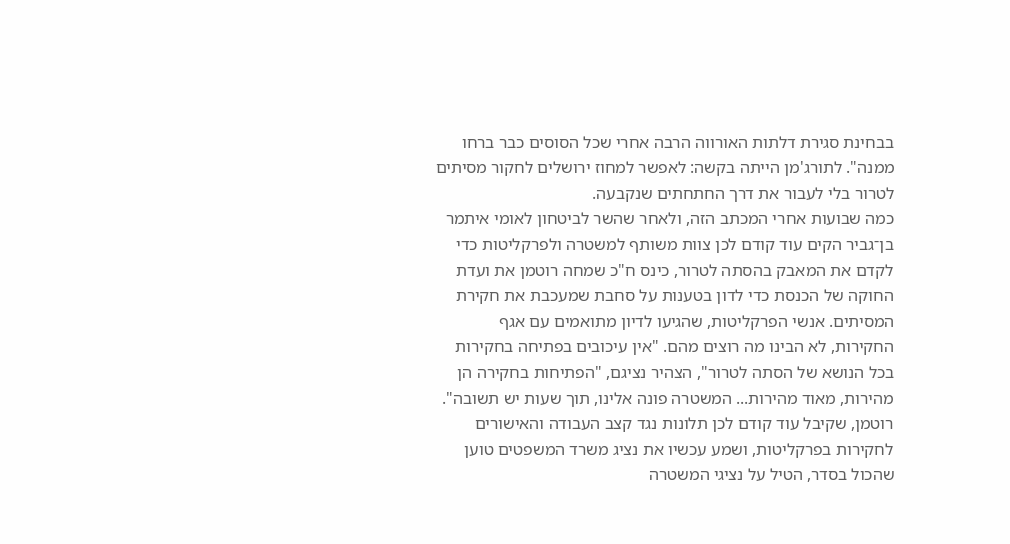בבחינת סגירת דלתות האורווה הרבה אחרי שכל הסוסים כבר ברחו ממנה". לתורג'מן הייתה בקשה: לאפשר למחוז ירושלים לחקור מסיתים לטרור בלי לעבור את דרך החתחתים שנקבעה.
כמה שבועות אחרי המכתב הזה, ולאחר שהשר לביטחון לאומי איתמר בן־גביר הקים עוד קודם לכן צוות משותף למשטרה ולפרקליטות כדי לקדם את המאבק בהסתה לטרור, כינס ח"כ שמחה רוטמן את ועדת החוקה של הכנסת כדי לדון בטענות על סחבת שמעכבת את חקירת המסיתים. אנשי הפרקליטות, שהגיעו לדיון מתואמים עם אגף החקירות, לא הבינו מה רוצים מהם. "אין עיכובים בפתיחה בחקירות בכל הנושא של הסתה לטרור", הצהיר נציגם, "הפתיחות בחקירה הן מהירות, מאוד מהירות... המשטרה פונה אלינו, תוך שעות יש תשובה".
רוטמן, שקיבל עוד קודם לכן תלונות נגד קצב העבודה והאישורים לחקירות בפרקליטות, ושמע עכשיו את נציג משרד המשפטים טוען שהכול בסדר, הטיל על נציגי המשטרה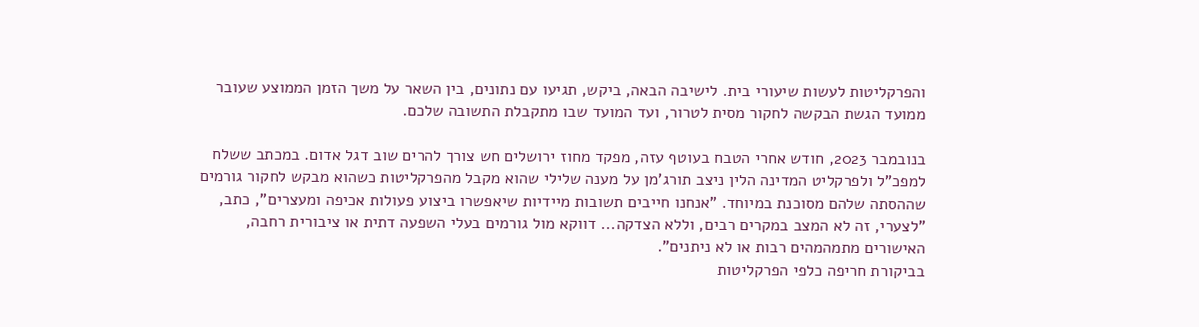והפרקליטות לעשות שיעורי בית. לישיבה הבאה, ביקש, תגיעו עם נתונים, בין השאר על משך הזמן הממוצע שעובר ממועד הגשת הבקשה לחקור מסית לטרור, ועד המועד שבו מתקבלת התשובה שלכם.

בנובמבר 2023, חודש אחרי הטבח בעוטף עזה, מפקד מחוז ירושלים חש צורך להרים שוב דגל אדום. במכתב ששלח למפכ"ל ולפרקליט המדינה הלין ניצב תורג'מן על מענה שלילי שהוא מקבל מהפרקליטות כשהוא מבקש לחקור גורמים שההסתה שלהם מסוכנת במיוחד. "אנחנו חייבים תשובות מיידיות שיאפשרו ביצוע פעולות אכיפה ומעצרים", כתב, "לצערי, זה לא המצב במקרים רבים, וללא הצדקה... דווקא מול גורמים בעלי השפעה דתית או ציבורית רחבה, האישורים מתמהמהים רבות או לא ניתנים".
בביקורת חריפה כלפי הפרקליטות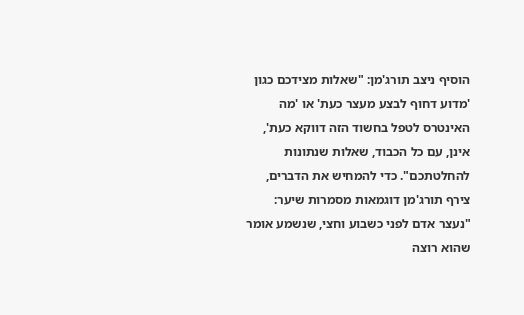הוסיף ניצב תורג'מן: "שאלות מצידכם כגון 'מדוע דחוף לבצע מעצר כעת' או 'מה האינטרס לטפל בחשוד הזה דווקא כעת', אינן, עם כל הכבוד, שאלות שנתונות להחלטתכם". כדי להמחיש את הדברים, צירף תורג'מן דוגמאות מסמרות שיער: "נעצר אדם לפני כשבוע וחצי, שנשמע אומר שהוא רוצה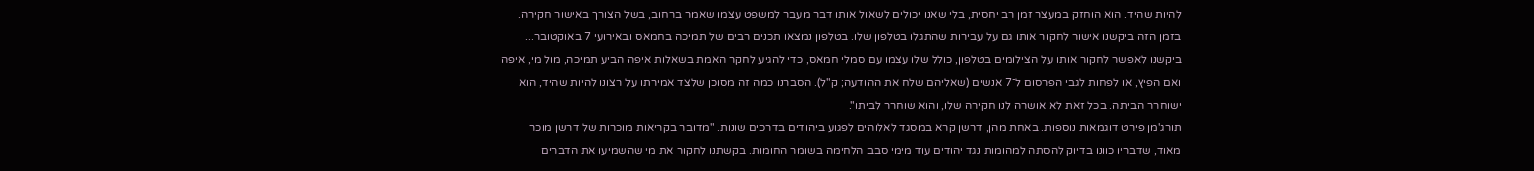להיות שהיד. הוא הוחזק במעצר זמן רב יחסית, בלי שאנו יכולים לשאול אותו דבר מעבר למשפט עצמו שאמר ברחוב, בשל הצורך באישור חקירה. בזמן הזה ביקשנו אישור לחקור אותו גם על עבירות שהתגלו בטלפון שלו. בטלפון נמצאו תכנים רבים של תמיכה בחמאס ובאירועי 7 באוקטובר... ביקשנו לאפשר לחקור אותו על הצילומים בטלפון, כולל שלו עצמו עם סמלי חמאס, כדי להגיע לחקר האמת בשאלות איפה הביע תמיכה, מול מי, איפה ואם הפיץ, או לפחות לגבי הפרסום ל־7 אנשים (שאליהם שלח את ההודעה; ק"ל). הסברנו כמה זה מסוכן שלצד אמירתו על רצונו להיות שהיד, הוא ישוחרר הביתה. בכל זאת לא אושרה לנו חקירה שלו, והוא שוחרר לביתו".
תורג'מן פירט דוגמאות נוספות. באחת מהן, דרשן קרא במסגד לאלוהים לפגוע ביהודים בדרכים שונות. "מדובר בקריאות מוכרות של דרשן מוכר מאוד, שדבריו כוונו בדיוק להסתה למהומות נגד יהודים עוד מימי סבב הלחימה בשומר החומות. בקשתנו לחקור את מי שהשמיעו את הדברים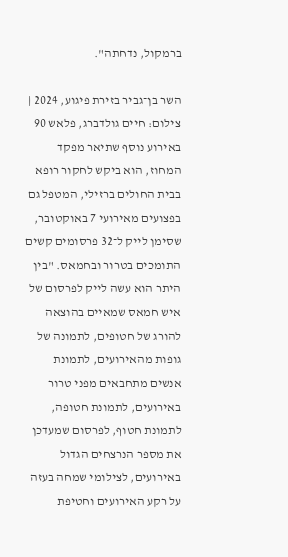ברמקול, נדחתה".

השר בן־גביר בזירת פיגוע, 2024 | צילום: חיים גולדברג, פלאש 90
באירוע נוסף שתיאר מפקד המחוז, הוא ביקש לחקור רופא בבית החולים ברזילי, המטפל גם בפצועים מאירועי 7 באוקטובר, שסימן לייק ל־32 פרסומים קשים התומכים בטרור ובחמאס. "בין היתר הוא עשה לייק לפרסום של איש חמאס שמאיים בהוצאה להורג של חטופים, לתמונה של גופות מהאירועים, לתמונת אנשים מתחבאים מפני טרור באירועים, לתמונת חטופה, לתמונת חטוף, לפרסום שמעדכן את מספר הנרצחים הגדול באירועים, לצילומי שמחה בעזה על רקע האירועים וחטיפת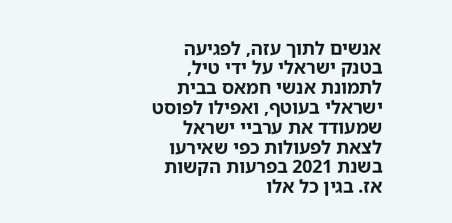אנשים לתוך עזה, לפגיעה בטנק ישראלי על ידי טיל, לתמונת אנשי חמאס בבית ישראלי בעוטף, ואפילו לפוסט שמעודד את ערביי ישראל לצאת לפעולות כפי שאירעו בשנת 2021 בפרעות הקשות אז. בגין כל אלו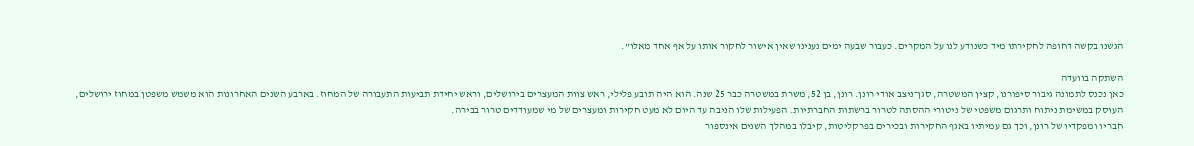הגשנו בקשה דחופה לחקירתו מיד כשנודע לנו על המקרים. כעבור שבעה ימים נענינו שאין אישור לחקור אותו על אף אחד מאלו".

השתקה בוועדה
כאן נכנס לתמונה גיבור סיפורנו, קצין המשטרה, סגן־ניצב אודי רונן. רונן, בן 52, משרת במשטרה כבר 25 שנה. הוא היה תובע פלילי, ראש צוות המעצרים בירושלים, וראש יחידת תביעות התעבורה של המחוז. בארבע השנים האחרונות הוא משמש משפטן במחוז ירושלים, העוסק במשימת ניתוח ותרגום משפטי של ניטורי ההסתה לטרור ברשתות החברתיות. הפעילות שלו הניבה עד היום לא מעט חקירות ומעצרים של מי שמעודדים טרור בבירה.
חבריו ומפקדיו של רונן, וכך גם עמיתיו באגף החקירות ובכירים בפרקליטות, קיבלו במהלך השנים אינספור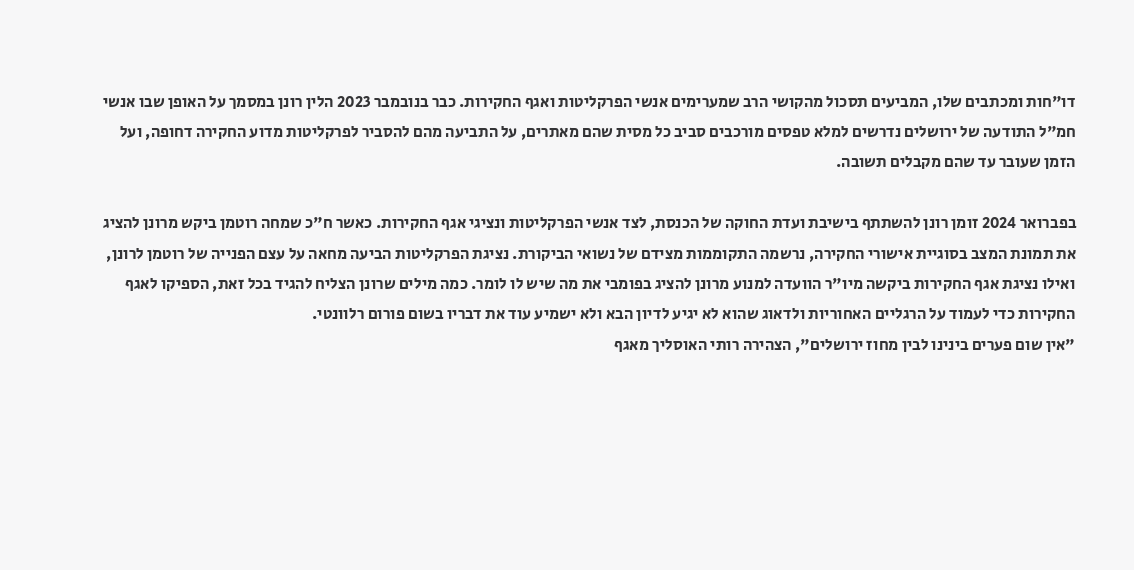דו"חות ומכתבים שלו, המביעים תסכול מהקושי הרב שמערימים אנשי הפרקליטות ואגף החקירות. כבר בנובמבר 2023 הלין רונן במסמך על האופן שבו אנשי חמ"ל התודעה של ירושלים נדרשים למלא טפסים מורכבים סביב כל מסית שהם מאתרים, על התביעה מהם להסביר לפרקליטות מדוע החקירה דחופה, ועל הזמן שעובר עד שהם מקבלים תשובה.

בפברואר 2024 זומן רונן להשתתף בישיבת ועדת החוקה של הכנסת, לצד אנשי הפרקליטות ונציגי אגף החקירות. כאשר ח"כ שמחה רוטמן ביקש מרונן להציג את תמונת המצב בסוגיית אישורי החקירה, נרשמה התקוממות מצידם של נשואי הביקורת. נציגת הפרקליטות הביעה מחאה על עצם הפנייה של רוטמן לרונן, ואילו נציגת אגף החקירות ביקשה מיו"ר הוועדה למנוע מרונן להציג בפומבי את מה שיש לו לומר. כמה מילים שרונן הצליח להגיד בכל זאת, הספיקו לאגף החקירות כדי לעמוד על הרגליים האחוריות ולדאוג שהוא לא יגיע לדיון הבא ולא ישמיע עוד את דבריו בשום פורום רלוונטי.
"אין שום פערים בינינו לבין מחוז ירושלים", הצהירה רותי האוסליך מאגף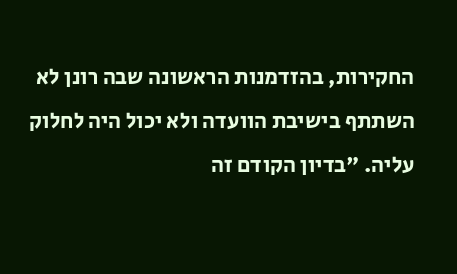החקירות, בהזדמנות הראשונה שבה רונן לא השתתף בישיבת הוועדה ולא יכול היה לחלוק עליה. "בדיון הקודם זה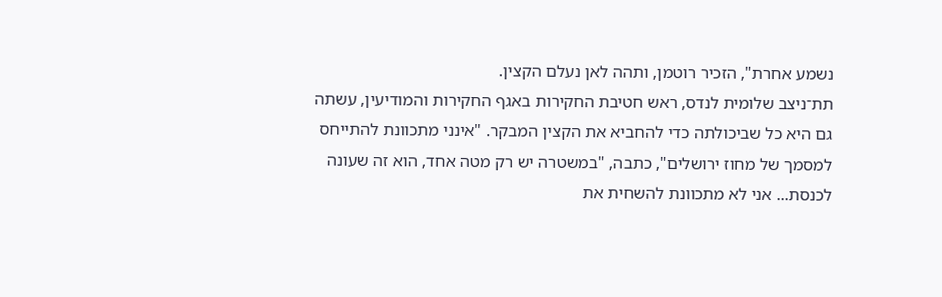נשמע אחרת", הזכיר רוטמן, ותהה לאן נעלם הקצין.
תת־ניצב שלומית לנדס, ראש חטיבת החקירות באגף החקירות והמודיעין, עשתה גם היא כל שביכולתה כדי להחביא את הקצין המבקר. "אינני מתכוונת להתייחס למסמך של מחוז ירושלים", כתבה, "במשטרה יש רק מטה אחד, הוא זה שעונה לכנסת... אני לא מתכוונת להשחית את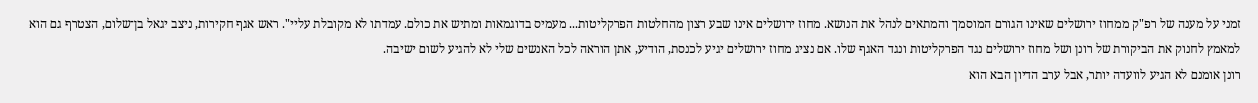זמני על מענה של רפ"ק ממחוז ירושלים שאינו הגורם המוסמך והמתאים לנהל את הנושא. מחוז ירושלים אינו שבע רצון מהחלטות הפרקליטות... מעמיס בדוגמאות ומתיש את כולם. עמדתו לא מקובלת עליי". ראש אגף חקירות, ניצב יגאל בן־שלום, הצטרף גם הוא למאמץ לחנוק את הביקורת של רונן ושל מחוז ירושלים נגד הפרקליטות ונגד האגף שלו. אם נציג מחוז ירושלים יגיע לכנסת, הודיע, אתן הוראה לכל האנשים שלי לא להגיע לשום ישיבה.
רונן אומנם לא הגיע לוועדה יותר, אבל ערב הדיון הבא הוא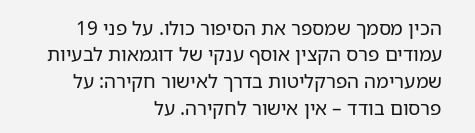הכין מסמך שמספר את הסיפור כולו. על פני 19 עמודים פרס הקצין אוסף ענקי של דוגמאות לבעיות שמערימה הפרקליטות בדרך לאישור חקירה: על פרסום בודד – אין אישור לחקירה. על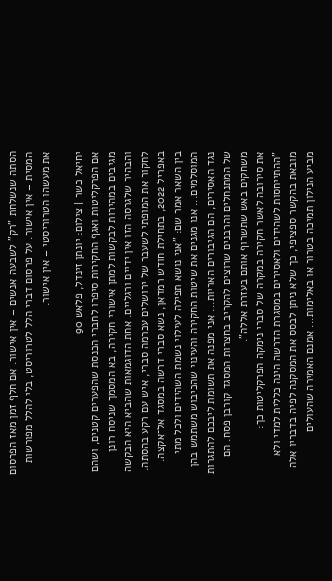הסתה שנשלחת "רק" לשבעה אנשים – אין אישור. אם חלף זמן מאז הפרסום המסית – אין אישור. על פרסום דברי הלל לטרוריסט, בלי להלל מפורשות את מעשהו הטרוריסטי – אין אישור.

יחיאל כשר | צילום: יונתן זינדל, פלאש 90
אם הפרקליטות ואגף החקירות סיפרו לחברי הכנסת שהפערים קטנים, ושהם מגיבים במהירות לבקשות למתן אישורי חקירה, בא המסמך שניסח רונן והבהיר שלגרסה הזו אין ידיים ורגליים. אחת הדוגמאות שהביא היא הבקשה לחקור את המופתי לשעבר של ירושלים עכרמה סברי, איש עם רקע בהסתה. באפריל 2022, בתחילת חודש רמדאן, נשא סברי דרשה במסגד אל־אקצה. בין השאר אמר שם: "אני נושא תפילה לעילוי נשמת השהידים ולכל מתי המוסלמים... אנו מגנים את שיטות החקירה והעינוי שהכיבוש משתמש בהן נגד האסירים, הם הגיבורים האריות... אני מפנה את תשומת ליבכם להתגרות של המתנחלים והרבנים שרוצים להקריב בחצרות המסגד קורבן פסח. הם משחקים באש שתשרוף אותם בעזרת אללה".
את סירובה לאשר חקירה במקרה של סברי נימקה הפרקליטות כך: "ההתייחסות לשהידים ולאסירים במסגרת הדרשה הינה כללית למדי ולא מובאת בהקשר ספציפי, כך שלא ניתן לבסס את המסקנה לפיה בדבריו אלה מביע הנילון תמיכה בטרור או באלימות... אמנם האמירה שהעולים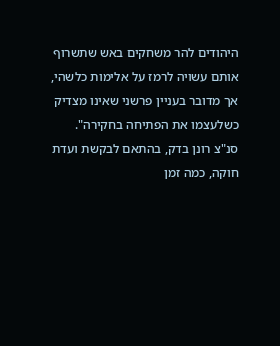היהודים להר משחקים באש שתשרוף אותם עשויה לרמז על אלימות כלשהי, אך מדובר בעניין פרשני שאינו מצדיק כשלעצמו את הפתיחה בחקירה".
סנ"צ רונן בדק, בהתאם לבקשת ועדת חוקה, כמה זמן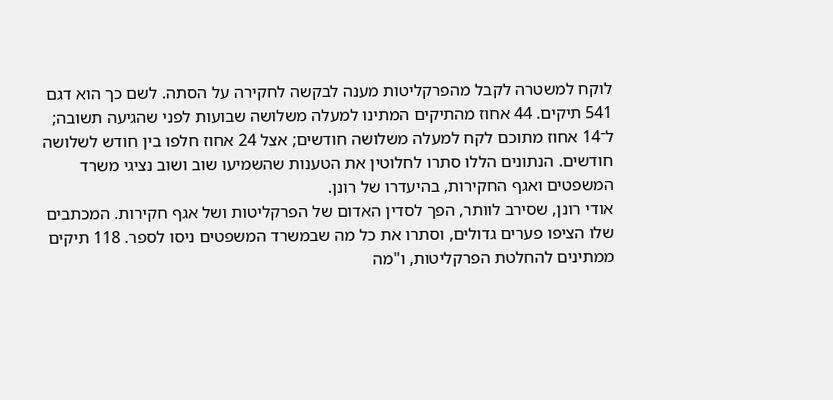לוקח למשטרה לקבל מהפרקליטות מענה לבקשה לחקירה על הסתה. לשם כך הוא דגם 541 תיקים. 44 אחוז מהתיקים המתינו למעלה משלושה שבועות לפני שהגיעה תשובה; ל־14 אחוז מתוכם לקח למעלה משלושה חודשים; אצל 24 אחוז חלפו בין חודש לשלושה חודשים. הנתונים הללו סתרו לחלוטין את הטענות שהשמיעו שוב ושוב נציגי משרד המשפטים ואגף החקירות, בהיעדרו של רונן.
אודי רונן, שסירב לוותר, הפך לסדין האדום של הפרקליטות ושל אגף חקירות. המכתבים שלו הציפו פערים גדולים, וסתרו את כל מה שבמשרד המשפטים ניסו לספר. 118 תיקים ממתינים להחלטת הפרקליטות, ו"מה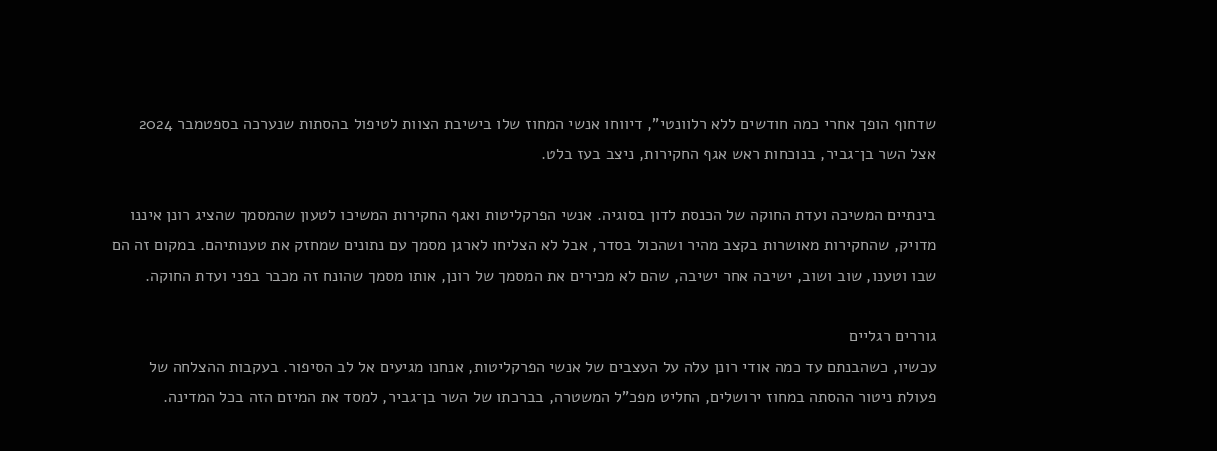שדחוף הופך אחרי כמה חודשים ללא רלוונטי", דיווחו אנשי המחוז שלו בישיבת הצוות לטיפול בהסתות שנערכה בספטמבר 2024 אצל השר בן־גביר, בנוכחות ראש אגף החקירות, ניצב בעז בלט.

בינתיים המשיכה ועדת החוקה של הכנסת לדון בסוגיה. אנשי הפרקליטות ואגף החקירות המשיכו לטעון שהמסמך שהציג רונן איננו מדויק, שהחקירות מאושרות בקצב מהיר ושהכול בסדר, אבל לא הצליחו לארגן מסמך עם נתונים שמחזק את טענותיהם. במקום זה הם שבו וטענו, שוב ושוב, ישיבה אחר ישיבה, שהם לא מכירים את המסמך של רונן, אותו מסמך שהונח זה מכבר בפני ועדת החוקה.

גוררים רגליים
עכשיו, כשהבנתם עד כמה אודי רונן עלה על העצבים של אנשי הפרקליטות, אנחנו מגיעים אל לב הסיפור. בעקבות ההצלחה של פעולת ניטור ההסתה במחוז ירושלים, החליט מפכ"ל המשטרה, בברכתו של השר בן־גביר, למסד את המיזם הזה בכל המדינה.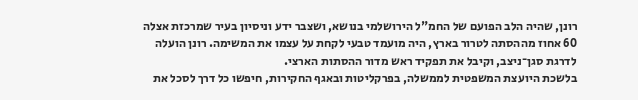רונן, שהיה הלב הפועם של החמ"ל הירושלמי בנושא, ושצבר ידע וניסיון בעיר שמרכזת אצלה 60 אחוז מההסתה לטרור בארץ, היה מועמד טבעי לקחת על עצמו את המשימה. רונן הועלה לדרגת סגן־ניצב, וקיבל את תפקיד ראש מדור ההסתות הארצי.
בלשכת היועצת המשפטית לממשלה, בפרקליטות ובאגף החקירות, חיפשו כל דרך לסכל את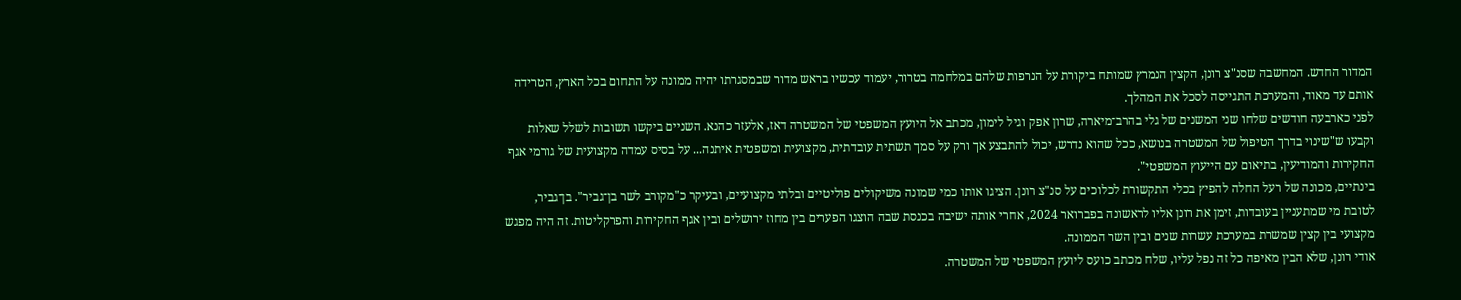המדור החדש. המחשבה שסנ"צ רונן, הקצין הנמרץ שמותח ביקורת על הנרפות שלהם במלחמה בטרור, יעמוד עכשיו בראש מדור שבמסגרתו יהיה ממונה על התחום בכל הארץ, הטרידה אותם עד מאוד, והמערכת התגייסה לסכל את המהלך.
לפני כארבעה חודשים שלחו שני המשנים של גלי בהרב־מיארה, שרון אפק וגיל לימון, מכתב אל היועץ המשפטי של המשטרה דאז, אלעזר כהנא. השניים ביקשו תשובות לשלל שאלות וקבעו ש"שינוי בדרך הטיפול של המשטרה בנושא, ככל שהוא נדרש, יכול להתבצע אך ורק על סמך תשתית עובדתית, מקצועית ומשפטית איתנה... על בסיס עמדה מקצועית של גורמי אגף החקירות והמודיעין, בתיאום עם הייעוץ המשפטי".
בינתיים, מכונה של רעל החלה להפיץ בכלי התקשורת לכלוכים על סנ"צ רונן. הציגו אותו כמי שמונה משיקולים פוליטיים ובלתי מקצועיים, ובעיקר כ"מקורב לשר בן־גביר". בן־גביר, לטובת מי שמתעניין בעובדות, זימן את רונן אליו לראשונה בפברואר 2024, אחרי אותה ישיבה בכנסת שבה הוצגו הפערים בין מחוז ירושלים ובין אגף החקירות והפרקליטות. זה היה מפגש מקצועי בין קצין שמשרת במערכת עשרות שנים ובין השר הממונה.
אודי רונן, שלא הבין מאיפה כל זה נפל עליו, שלח מכתב כועס ליועץ המשפטי של המשטרה.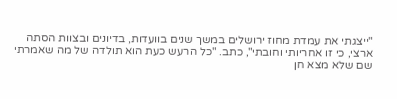"ייצגתי את עמדת מחוז ירושלים במשך שנים בוועדות, בדיונים ובצוות הסתה ארצי, כי זו אחריותי וחובתי", כתב. "כל הרעש כעת הוא תולדה של מה שאמרתי שם שלא מצא חן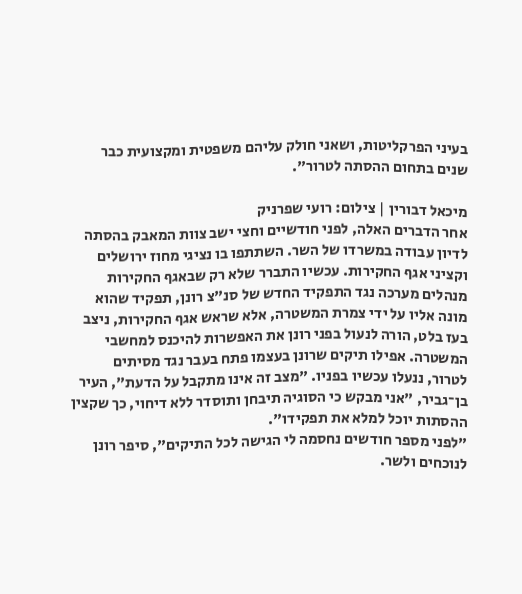בעיני הפרקליטות, ושאני חולק עליהם משפטית ומקצועית כבר שנים בתחום ההסתה לטרור".

מיכאל דבורין | צילום: רועי שפרניק
אחר הדברים האלה, לפני חודשיים וחצי ישב צוות המאבק בהסתה לדיון עבודה במשרדו של השר. השתתפו בו נציגי מחוז ירושלים וקציני אגף החקירות. עכשיו התברר שלא רק שבאגף החקירות מנהלים מערכה נגד התפקיד החדש של סנ"צ רונן, תפקיד שהוא מונה אליו על ידי צמרת המשטרה, אלא שראש אגף החקירות, ניצב בעז בלט, הורה לנעול בפני רונן את האפשרות להיכנס למחשבי המשטרה. אפילו תיקים שרונן בעצמו פתח בעבר נגד מסיתים לטרור, ננעלו עכשיו בפניו. "מצב זה אינו מתקבל על הדעת", העיר בן־גביר, "אני מבקש כי הסוגיה תיבחן ותוסדר ללא דיחוי, כך שקצין ההסתות יוכל למלא את תפקידו".
"לפני מספר חודשים נחסמה לי הגישה לכל התיקים", סיפר רונן לנוכחים ולשר.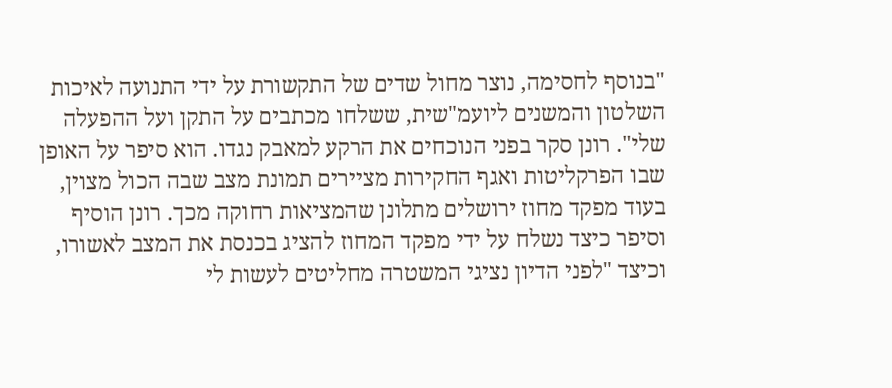"בנוסף לחסימה, נוצר מחול שדים של התקשורת על ידי התנועה לאיכות השלטון והמשנים ליועמ"שית, ששלחו מכתבים על התקן ועל ההפעלה שלי". רונן סקר בפני הנוכחים את הרקע למאבק נגדו. הוא סיפר על האופן שבו הפרקליטות ואגף החקירות מציירים תמונת מצב שבה הכול מצוין, בעוד מפקד מחוז ירושלים מתלונן שהמציאות רחוקה מכך. רונן הוסיף וסיפר כיצד נשלח על ידי מפקד המחוז להציג בכנסת את המצב לאשורו, וכיצד "לפני הדיון נציגי המשטרה מחליטים לעשות לי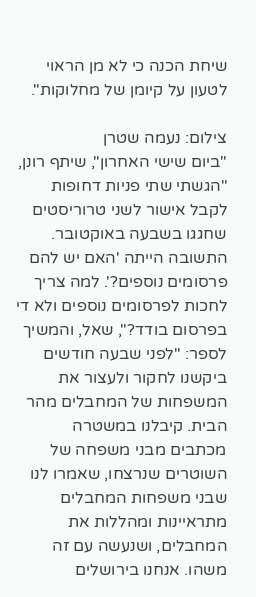שיחת הכנה כי לא מן הראוי לטעון על קיומן של מחלוקות".

צילום: נעמה שטרן
"ביום שישי האחרון", שיתף רונן, "הגשתי שתי פניות דחופות לקבל אישור לשני טרוריסטים שחגגו בשבעה באוקטובר. התשובה הייתה 'האם יש להם פרסומים נוספים?'. למה צריך לחכות לפרסומים נוספים ולא די בפרסום בודד?", שאל, והמשיך לספר: "לפני שבעה חודשים ביקשנו לחקור ולעצור את המשפחות של המחבלים מהר הבית. קיבלנו במשטרה מכתבים מבני משפחה של השוטרים שנרצחו, שאמרו לנו שבני משפחות המחבלים מתראיינות ומהללות את המחבלים, ושנעשה עם זה משהו. אנחנו בירושלים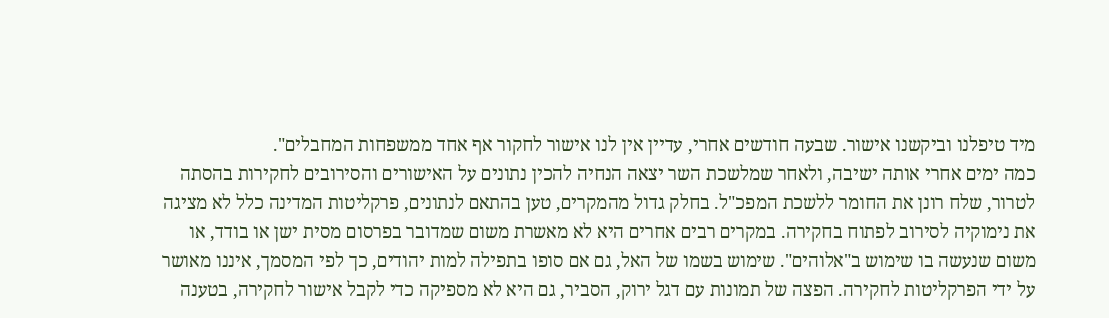מיד טיפלנו וביקשנו אישור. שבעה חודשים אחרי, עדיין אין לנו אישור לחקור אף אחד ממשפחות המחבלים".
כמה ימים אחרי אותה ישיבה, ולאחר שמלשכת השר יצאה הנחיה להכין נתונים על האישורים והסירובים לחקירות בהסתה לטרור, שלח רונן את החומר ללשכת המפכ"ל. בחלק גדול מהמקרים, טען בהתאם לנתונים, פרקליטות המדינה כלל לא מציגה את נימוקיה לסירוב לפתוח בחקירה. במקרים רבים אחרים היא לא מאשרת משום שמדובר בפרסום מסית ישן או בודד, או משום שנעשה בו שימוש ב"אלוהים". שימוש בשמו של האל, גם אם סופו בתפילה למות יהודים, כך לפי המסמך, איננו מאושר על ידי הפרקליטות לחקירה. הפצה של תמונות עם דגל ירוק, הסביר, גם היא לא מספיקה כדי לקבל אישור לחקירה, בטענה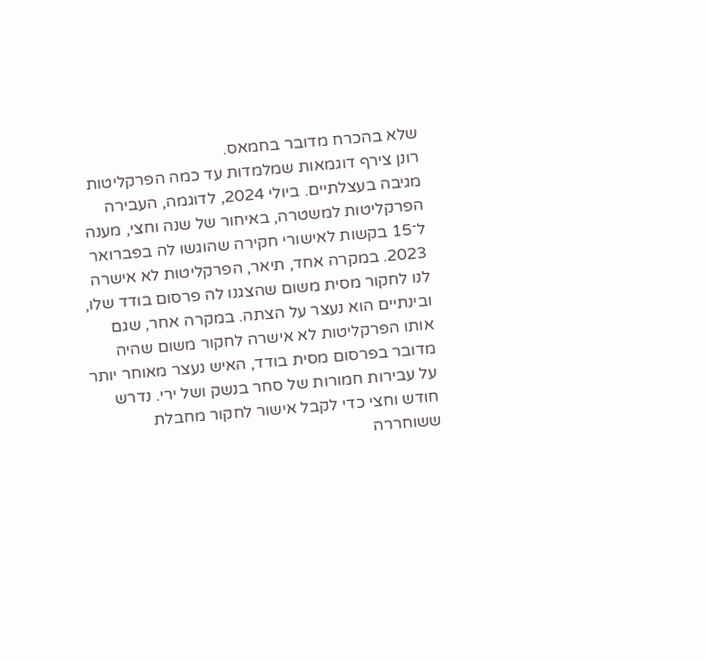שלא בהכרח מדובר בחמאס.
רונן צירף דוגמאות שמלמדות עד כמה הפרקליטות מגיבה בעצלתיים. ביולי 2024, לדוגמה, העבירה הפרקליטות למשטרה, באיחור של שנה וחצי, מענה ל־15 בקשות לאישורי חקירה שהוגשו לה בפברואר 2023. במקרה אחד, תיאר, הפרקליטות לא אישרה לנו לחקור מסית משום שהצגנו לה פרסום בודד שלו, ובינתיים הוא נעצר על הצתה. במקרה אחר, שגם אותו הפרקליטות לא אישרה לחקור משום שהיה מדובר בפרסום מסית בודד, האיש נעצר מאוחר יותר על עבירות חמורות של סחר בנשק ושל ירי. נדרש חודש וחצי כדי לקבל אישור לחקור מחבלת ששוחררה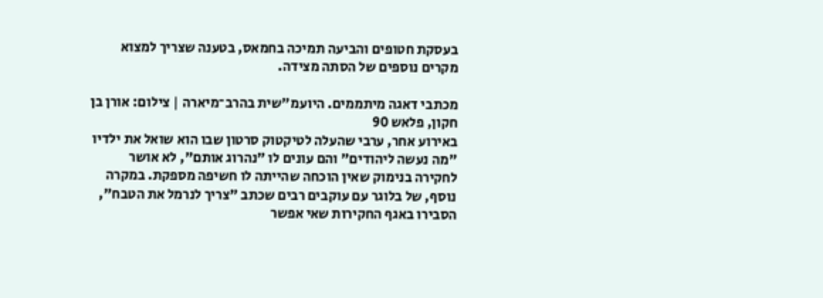בעסקת חטופים והביעה תמיכה בחמאס, בטענה שצריך למצוא מקרים נוספים של הסתה מצידה.

מכתבי דאגה מיתממים. היועמ"שית בהרב־מיארה | צילום: אורן בן חקון, פלאש 90
באירוע אחר, ערבי שהעלה לטיקטוק סרטון שבו הוא שואל את ילדיו "מה נעשה ליהודים" והם עונים לו "נהרוג אותם", לא אושר לחקירה בנימוק שאין הוכחה שהייתה לו חשיפה מספקת. במקרה נוסף, של בלוגר עם עוקבים רבים שכתב "צריך לנרמל את הטבח", הסבירו באגף החקירות שאי אפשר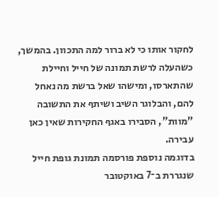לחקור אותו כי לא ברור למה התכוון. בהמשך, כשהעלה לרשת תמונה של חייל וחיילת שהתארסו, ומישהו שאל ברשת מה נאחל להם, והבלוגר השיב ושיתף את התשובה "מוות", הסבירו באגף החקירות שאין כאן עבירה.
בדוגמה נוספת פורסמה תמונת גופת חייל שנגררת ב־7 באוקטובר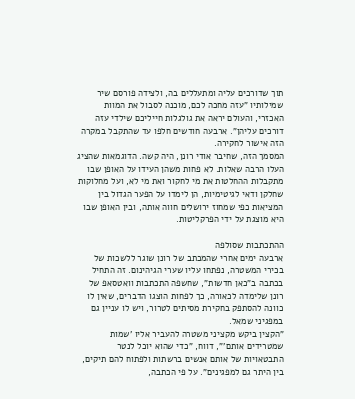תוך שדורכים עליה ומתעללים בה, ולצידה פורסם שיר שמילותיו "עזה מחכה לכם, מוכנה לסבול את המוות האכזרי, והעולם יראה את גולגלות חייליכם שילדי עזה דורכים עליהן". ארבעה חודשים חלפו עד שהתקבל במקרה הזה אישור לחקירה.
המסמך הזה, שחיבר אודי רונן, היה קשה. הדוגמאות שהציג העלו הרבה שאלות. לא פחות משהן העידו על האופן שבו מתקבלות ההחלטות את מי לחקור ואת מי לא, ועל מחלוקות שחלקן ודאי לגיטימיות, הן לימדו על הפער הגדול בין המציאות כפי שמחוז ירושלים חווה אותה, ובין האופן שבו היא מוצגת על ידי הפרקליטות.

ההתכתבות שסולפה
ארבעה ימים אחרי שהמכתב של רונן שוגר ללשכות של בכירי המשטרה, נפתחו עליו שערי הגיהינום. זה התחיל בכתבה ב"כאן חדשות", שחשפה התכתבות וואטסאפ של רונן שלימדה לכאורה, כך לפחות הוצגו הדברים, שאין לו כוונה להסתפק בחקירת מסיתים לטרור, ויש לו עניין גם במפגיני שמאל.
"הקצין ביקש מקציני משטרה להעביר אליו 'שמות שמטרידים אותם'", דווח, "כדי שהוא יוכל לנטר התבטאויות של אותם אנשים ברשתות ולפתוח להם תיקים, בין היתר גם למפגינים". על פי הכתבה,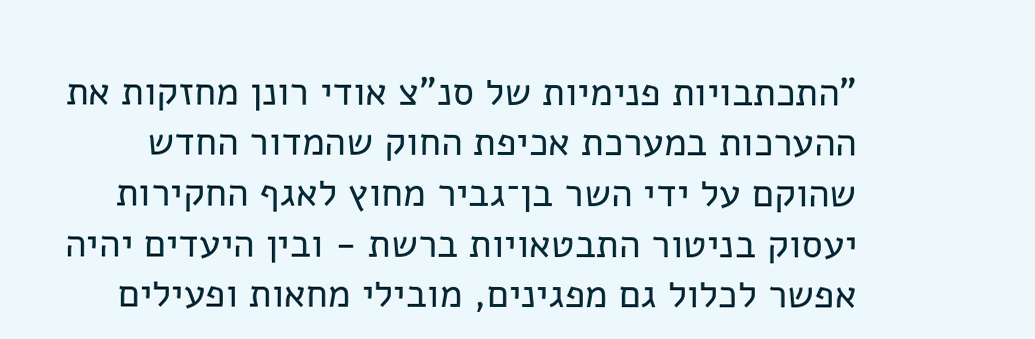"התכתבויות פנימיות של סנ"צ אודי רונן מחזקות את ההערכות במערכת אכיפת החוק שהמדור החדש שהוקם על ידי השר בן־גביר מחוץ לאגף החקירות יעסוק בניטור התבטאויות ברשת - ובין היעדים יהיה אפשר לכלול גם מפגינים, מובילי מחאות ופעילים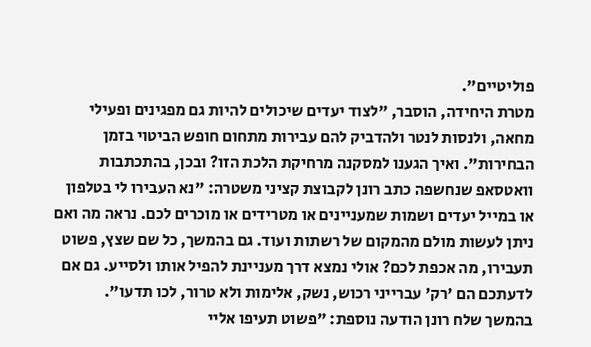פוליטיים".
מטרת היחידה, הוסבר, "לצוד יעדים שיכולים להיות גם מפגינים ופעילי מחאה, ולנסות לנטר ולהדביק להם עבירות מתחום חופש הביטוי בזמן הבחירות". ואיך הגענו למסקנה מרחיקת הלכת הזו? ובכן, בהתכתבות וואטסאפ שנחשפה כתב רונן לקבוצת קציני משטרה: "נא העבירו לי בטלפון או במייל יעדים ושמות שמעניינים או מטרידים או מוכרים לכם. נראה מה ואם ניתן לעשות מולם מהמקום של רשתות ועוד. גם בהמשך, כל שם שצץ, פשוט תעבירו, מה אכפת לכם? אולי נמצא דרך מעניינת להפיל אותו ולסייע. גם אם לדעתכם הם 'רק' עברייני רכוש, נשק, אלימות ולא טרור, לכו תדעו".
בהמשך שלח רונן הודעה נוספת: "פשוט תעיפו אליי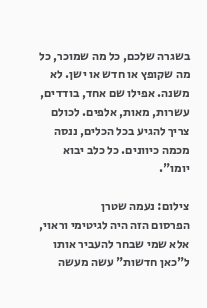בשגרה שלכם, כל מה שמוכר, כל מה שקופץ או חדש או ישן. לא משנה. אפילו שם אחד, בודדים, עשרות, מאות, אלפים. לכולם צריך להגיע בכל הכלים, ננסה מכמה כיוונים. כל כלב יבוא יומו".

צילום: נעמה שטרן
הפרסום הזה היה לגיטימי וראוי, אלא שמי שבחר להעביר אותו ל"כאן חדשות" עשה מעשה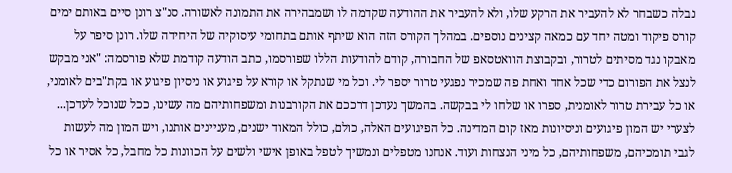נבלה כשבחר לא להעביר את הרקע שלו, ולא להעביר את ההודעה שקדמה לו ושמבהירה את התמונה לאשורה. סנ"צ רונן סיים באותם ימים קורס פיקוד ומטה יחד עם כמאה קצינים נוספים. במהלך הקורס הזה הוא שיתף אותם בתחומי עיסוקיה של היחידה שלו. רונן סיפר על מאבקו נגד מסיתים לטרור, ובקבוצת הוואטסאפ של החבורה, קודם להודעות הללו שפורסמו, כתב הודעה קודמת שלא פורסמה: "אני מבקש לנצל את הפורום כדי שכל אחד ואחת פה שמכיר נפגעי טרור יספר לי. וכל מי שנתקל או קורא על פיגוע או ניסיון פיגוע או בקת"בים לאומני, או כל עבירת טרור לאומנית, ספרו או שלחו לי בבקשה. בהמשך נעדכן דרככם את הקורבנות ומשפחותיהם מה עשינו, ככל שנוכל לעדכן... לצערי יש המון פיגועים וניסיונות מאז קום המדינה. כל הפיגועים האלה, כולם, כולל המאוד ישנים, מעניינים אותנו, ויש המון מה לעשות לגבי תומכיהם, משפחותיהם, כל מיני הנצחות ועוד. אנחנו מטפלים ונמשיך לטפל באופן אישי ולשים על הכוונות כל מחבל, כל אסיר או כל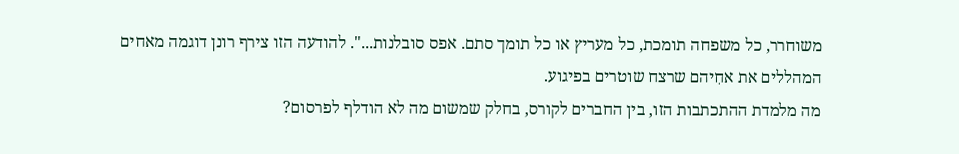משוחרר, כל משפחה תומכת, כל מעריץ או כל תומך סתם. אפס סובלנות...". להודעה הזו צירף רונן דוגמה מאחים המהללים את אחִיהם שרצח שוטרים בפיגוע.
מה מלמדת ההתכתבות הזו, בין החברים לקורס, בחלק שמשום מה לא הודלף לפרסום?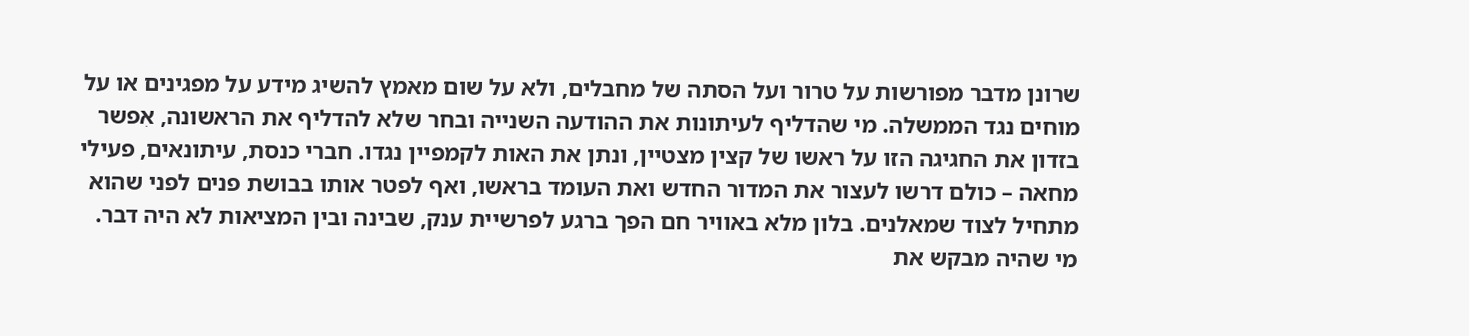שרונן מדבר מפורשות על טרור ועל הסתה של מחבלים, ולא על שום מאמץ להשיג מידע על מפגינים או על מוחים נגד הממשלה. מי שהדליף לעיתונות את ההודעה השנייה ובחר שלא להדליף את הראשונה, אִפשר בזדון את החגיגה הזו על ראשו של קצין מצטיין, ונתן את האות לקמפיין נגדו. חברי כנסת, עיתונאים, פעילי מחאה – כולם דרשו לעצור את המדור החדש ואת העומד בראשו, ואף לפטר אותו בבושת פנים לפני שהוא מתחיל לצוד שמאלנים. בלון מלא באוויר חם הפך ברגע לפרשיית ענק, שבינה ובין המציאות לא היה דבר.
מי שהיה מבקש את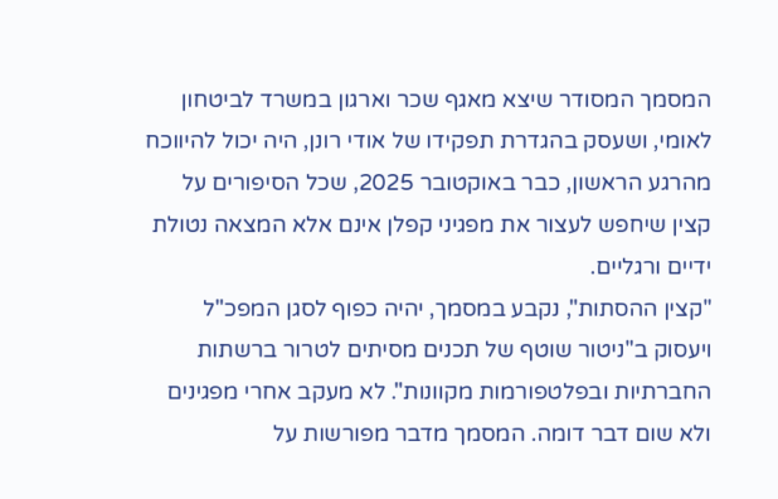המסמך המסודר שיצא מאגף שכר וארגון במשרד לביטחון לאומי, ושעסק בהגדרת תפקידו של אודי רונן, היה יכול להיווכח מהרגע הראשון, כבר באוקטובר 2025, שכל הסיפורים על קצין שיחפש לעצור את מפגיני קפלן אינם אלא המצאה נטולת ידיים ורגליים.
"קצין ההסתות", נקבע במסמך, יהיה כפוף לסגן המפכ"ל ויעסוק ב"ניטור שוטף של תכנים מסיתים לטרור ברשתות החברתיות ובפלטפורמות מקוונות". לא מעקב אחרי מפגינים ולא שום דבר דומה. המסמך מדבר מפורשות על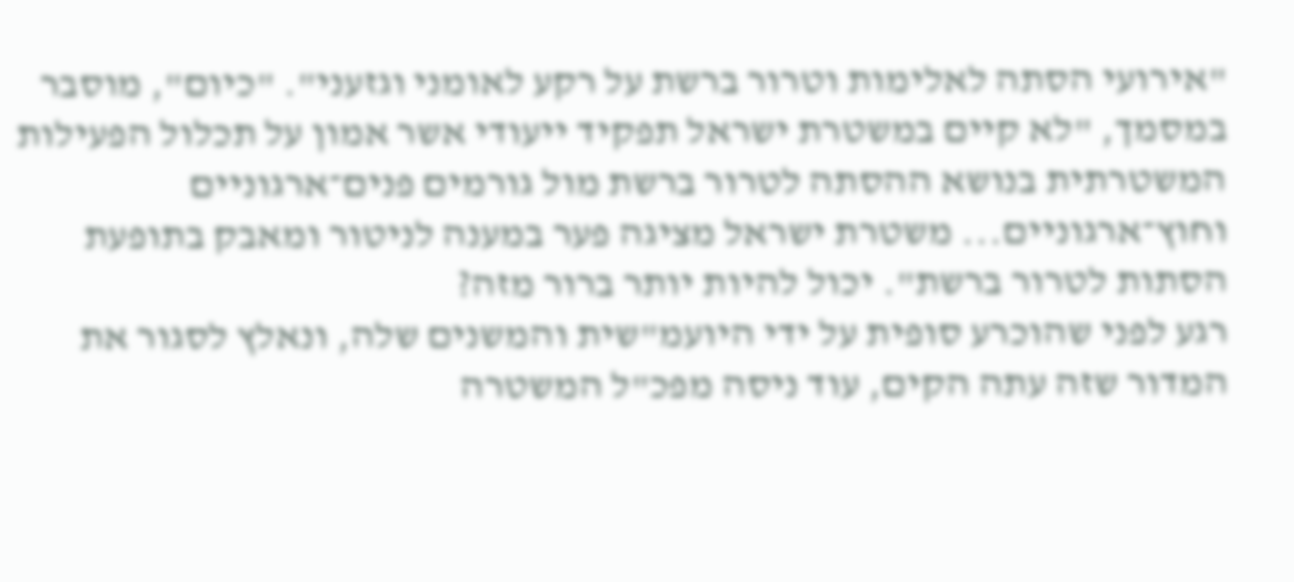"אירועי הסתה לאלימות וטרור ברשת על רקע לאומני וגזעני". "כיום", מוסבר במסמך, "לא קיים במשטרת ישראל תפקיד ייעודי אשר אמון על תכלול הפעילות המשטרתית בנושא ההסתה לטרור ברשת מול גורמים פנים־ארגוניים וחוץ־ארגוניים... משטרת ישראל מציגה פער במענה לניטור ומאבק בתופעת הסתות לטרור ברשת". יכול להיות יותר ברור מזה?
רגע לפני שהוכרע סופית על ידי היועמ"שית והמשנים שלה, ונאלץ לסגור את המדור שזה עתה הקים, עוד ניסה מפכ"ל המשטרה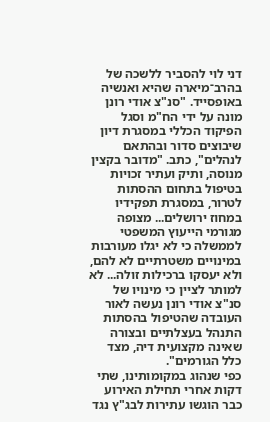דני לוי להסביר ללשכה של בהרב־מיארה שהיא ואנשיה באופסייד. "סנ"צ אודי רונן מונה על ידי הח"מ וסגל הפיקוד הכללי במסגרת דיון שיבוצים סדור ובהתאם לנהלים", כתב. "מדובר בקצין מנוסה, ותיק ועתיר זכויות בטיפול בתחום ההסתות לטרור, במסגרת תפקידיו במחוז ירושלים... מצופה מגורמי הייעוץ המשפטי לממשלה כי לא יגלו מעורבות במינויים משטרתיים לא להם, ולא יעסקו ברכילות זולה... לא למותר לציין כי מינויו של סנ"צ אודי רונן נעשה לאור העובדה שהטיפול בהסתות התנהל בעצלתיים ובצורה שאינה מקצועית דיה, מצד כלל הגורמים".
כפי שנהוג במקומותינו, שתי דקות אחרי תחילת האירוע כבר הוגשו עתירות לבג"ץ נגד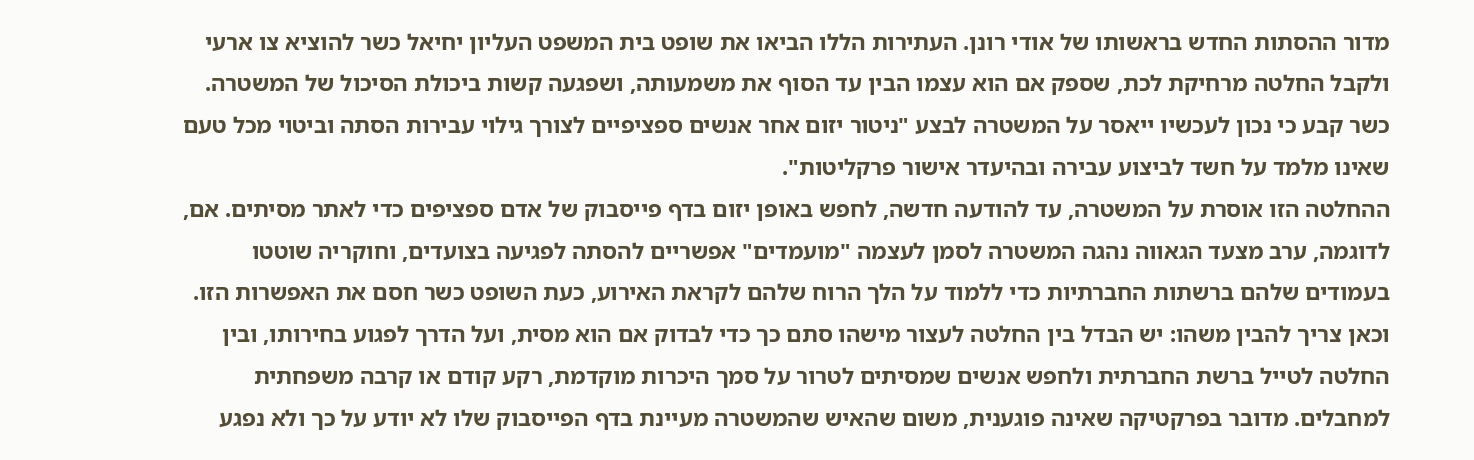מדור ההסתות החדש בראשותו של אודי רונן. העתירות הללו הביאו את שופט בית המשפט העליון יחיאל כשר להוציא צו ארעי ולקבל החלטה מרחיקת לכת, שספק אם הוא עצמו הבין עד הסוף את משמעותה, ושפגעה קשות ביכולת הסיכול של המשטרה. כשר קבע כי נכון לעכשיו ייאסר על המשטרה לבצע "ניטור יזום אחר אנשים ספציפיים לצורך גילוי עבירות הסתה וביטוי מכל טעם שאינו מלמד על חשד לביצוע עבירה ובהיעדר אישור פרקליטות".
ההחלטה הזו אוסרת על המשטרה, עד להודעה חדשה, לחפש באופן יזום בדף פייסבוק של אדם ספציפים כדי לאתר מסיתים. אם, לדוגמה, ערב מצעד הגאווה נהגה המשטרה לסמן לעצמה "מועמדים" אפשריים להסתה לפגיעה בצועדים, וחוקריה שוטטו בעמודים שלהם ברשתות החברתיות כדי ללמוד על הלך הרוח שלהם לקראת האירוע, כעת השופט כשר חסם את האפשרות הזו.
וכאן צריך להבין משהו: יש הבדל בין החלטה לעצור מישהו סתם כך כדי לבדוק אם הוא מסית, ועל הדרך לפגוע בחירותו, ובין החלטה לטייל ברשת החברתית ולחפש אנשים שמסיתים לטרור על סמך היכרות מוקדמת, רקע קודם או קרבה משפחתית למחבלים. מדובר בפרקטיקה שאינה פוגענית, משום שהאיש שהמשטרה מעיינת בדף הפייסבוק שלו לא יודע על כך ולא נפגע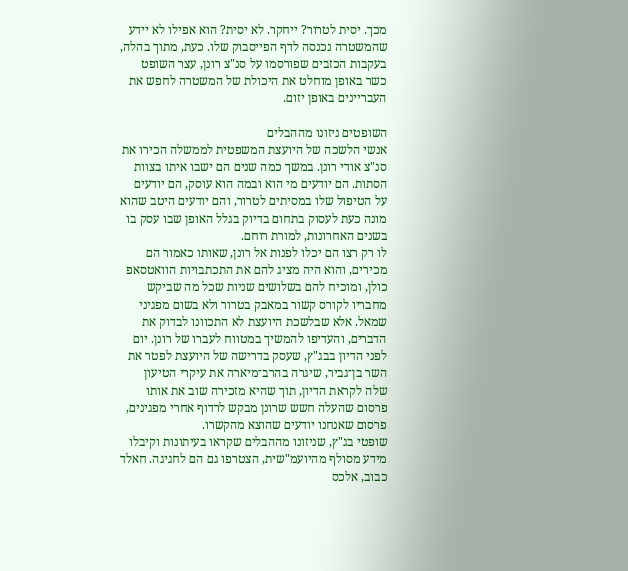מכך. יסית לטרור? ייחקר. לא יסית? הוא אפילו לא יידע שהמשטרה נכנסה לדף הפייסבוק שלו. כעת, מתוך בהלה, בעקבות הכזבים שפורסמו על סנ"צ רונן, עצר השופט כשר באופן מוחלט את היכולת של המשטרה לחפש את העבריינים באופן יזום.

השופטים ניזונו מההבלים
אנשי הלשכה של היועצת המשפטית לממשלה הכירו את סנ"צ אודי רונן. במשך כמה שנים הם ישבו איתו בצוות הסתות. הם יודעים מי הוא ובמה הוא עוסק, הם יודעים על הטיפול שלו במסיתים לטרור, והם יודעים היטב שהוא מונה כעת לעסוק בתחום בדיוק בגלל האופן שבו עסק בו בשנים האחרונות, למורת רוחם.
לו רק רצו הם יכלו לפנות אל רונן, שאותו כאמור הם מכירים, והוא היה מציג להם את התכתבויות הוואטסאפ כולן, ומוכיח להם בשלושים שניות שכל מה שביקש מחבריו לקורס קשור במאבק בטרור ולא בשום מפגיני שמאל. אלא שבלשכת היועצת לא התכוונו לבדוק את הדברים, והעדיפו להמשיך במטווח לעברו של רונן. יום לפני הדיון בבג"ץ, שעסק בדרישה של היועצת לפטר את השר בן־גביר, שיגרה בהרב־מיארה את עיקרי הטיעון שלה לקראת הדיון, תוך שהיא מזכירה שוב את אותו פרסום שהעלה חשש שרונן מבקש לרדוף אחרי מפגינים, פרסום שאנחנו יודעים שהוצא מהקשרו.
שופטי בג"ץ, שניזונו מההבלים שקראו בעיתונות וקיבלו מידע מסולף מהיועמ"שית, הצטרפו גם הם לחגיגה. חאלד כבוב, אלכס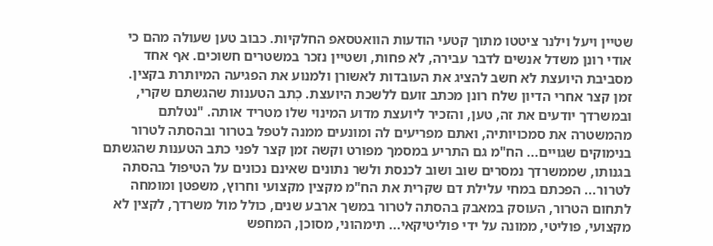שטיין ויעל וילנר ציטטו מתוך קטעי הודעות הוואטסאפ החלקיות. כבוב טען שעולה מהם כי אודי רונן משדל אנשים לדבר עבירה, לא פחות, ושטיין נזכר במשטרים חשוכים. אף אחד מסביבת היועצת לא חשב להציג את העובדות לאשורן ולמנוע את הפגיעה המיותרת בקצין.
זמן קצר אחרי הדיון שלח רונן מכתב זועם ללשכת היועצת. כְתב הטענות שהגשתם שקרי, ובמשרדך יודעים את זה, טען, והזכיר ליועצת מדוע המינוי שלו מטריד אותה. "נטלתם מהמשטרה את סמכויותיה, ואתם מפריעים לה ומונעים ממנה לטפל בטרור ובהסתה לטרור בנימוקים שגויים... הח"מ גם התריע במסמך מפורט וקשה זמן קצר לפני כתב הטענות שהגשתם בגנותו, שממשרדך נמסרים שוב ושוב לכנסת ולשר נתונים שאינם נכונים על הטיפול בהסתה לטרור... הפכתם במחי עלילת דם שקרית את הח"מ מקצין מקצועי וחרוץ, משפטן ומומחה לתחום הטרור, העוסק במאבק בהסתה לטרור במשך ארבע שנים, כולל מול משרדך, לקצין לא מקצועי, פוליטי, ממונה על ידי פוליטיקאי... תימהוני, מסוכן, המחפש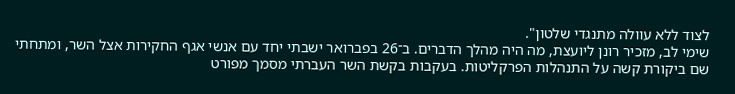לצוד ללא עוולה מתנגדי שלטון".
שימי לב, מזכיר רונן ליועצת, מה היה מהלך הדברים. ב־26 בפברואר ישבתי יחד עם אנשי אגף החקירות אצל השר, ומתחתי שם ביקורת קשה על התנהלות הפרקליטות. בעקבות בקשת השר העברתי מסמך מפורט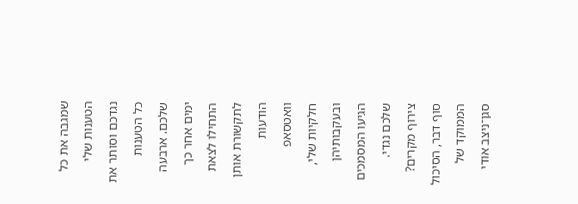שמגבה את כל הטענות שלי נגדכם וסותר את כל הטענות שלכם. ארבעה ימים אחר כך התחילו לצאת לתקשורת אותן הודעות וואטסאפ חלקיות שלי, ובעקבותיהן הגיעו המסמכים שלכם נגדי. צירוף מקרים?
סוף דבר, הסיכול הממוקד של סגן־ניצב אודי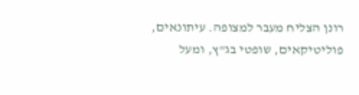רונן הצליח מעבר למצופה. עיתונאים, פוליטיקאים, שופטי בג"ץ, ומעל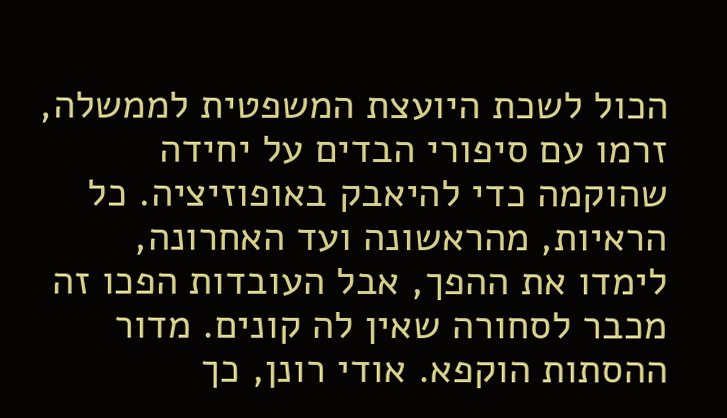הכול לשכת היועצת המשפטית לממשלה, זרמו עם סיפורי הבדים על יחידה שהוקמה כדי להיאבק באופוזיציה. כל הראיות, מהראשונה ועד האחרונה, לימדו את ההפך, אבל העובדות הפכו זה מכבר לסחורה שאין לה קונים. מדור ההסתות הוקפא. אודי רונן, כך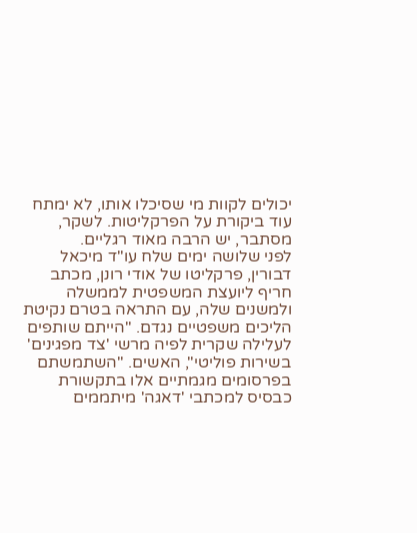יכולים לקוות מי שסיכלו אותו, לא ימתח עוד ביקורת על הפרקליטות. לשקר, מסתבר, יש הרבה מאוד רגליים.
לפני שלושה ימים שלח עו"ד מיכאל דבורין, פרקליטו של אודי רונן, מכתב חריף ליועצת המשפטית לממשלה ולמשנים שלה, עם התראה בטרם נקיטת הליכים משפטיים נגדם. "הייתם שותפים לעלילה שקרית לפיה מרשי 'צד מפגינים' בשירות פוליטי", האשים. "השתמשתם בפרסומים מגמתיים אלו בתקשורת כבסיס למכתבי 'דאגה' מיתממים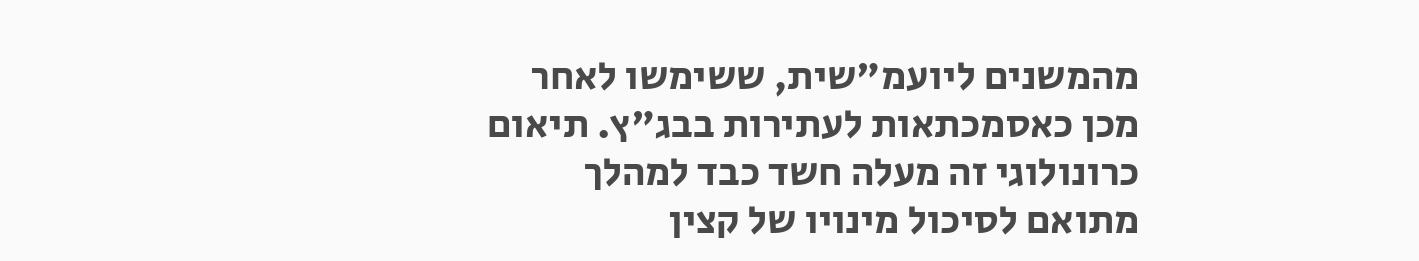מהמשנים ליועמ"שית, ששימשו לאחר מכן כאסמכתאות לעתירות בבג"ץ. תיאום כרונולוגי זה מעלה חשד כבד למהלך מתואם לסיכול מינויו של קצין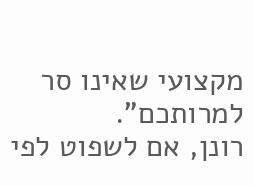מקצועי שאינו סר למרותכם".
רונן, אם לשפוט לפי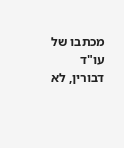מכתבו של עו"ד דבורין, לא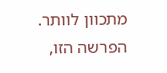מתכוון לוותר. הפרשה הזו,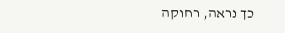כך נראה, רחוקה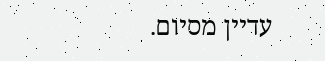עדיין מסיום.